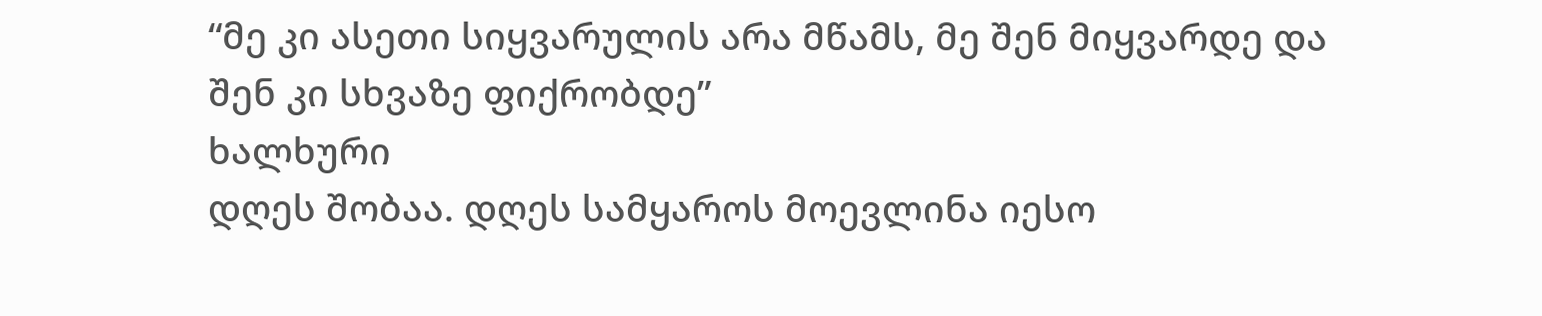“მე კი ასეთი სიყვარულის არა მწამს, მე შენ მიყვარდე და შენ კი სხვაზე ფიქრობდე”
ხალხური
დღეს შობაა. დღეს სამყაროს მოევლინა იესო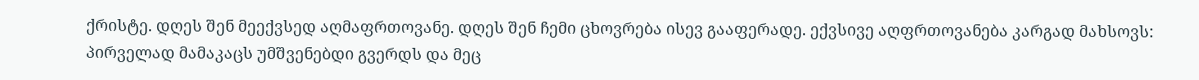ქრისტე. დღეს შენ მეექვსედ აღმაფრთოვანე. დღეს შენ ჩემი ცხოვრება ისევ გააფერადე. ექვსივე აღფრთოვანება კარგად მახსოვს: პირველად მამაკაცს უმშვენებდი გვერდს და მეც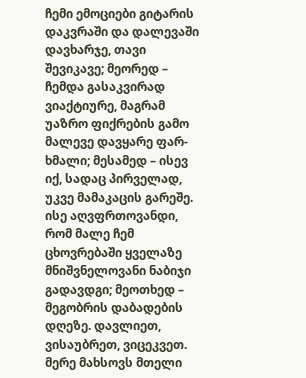ჩემი ემოციები გიტარის დაკვრაში და დალევაში დავხარჯე, თავი შევიკავე; მეორედ – ჩემდა გასაკვირად ვიაქტიურე, მაგრამ უაზრო ფიქრების გამო მალევე დავყარე ფარ-ხმალი; მესამედ – ისევ იქ, სადაც პირველად, უკვე მამაკაცის გარეშე. ისე აღვფრთოვანდი, რომ მალე ჩემ ცხოვრებაში ყველაზე მნიშვნელოვანი ნაბიჯი გადავდგი; მეოთხედ – მეგობრის დაბადების დღეზე. დავლიეთ, ვისაუბრეთ, ვიცეკვეთ. მერე მახსოვს მთელი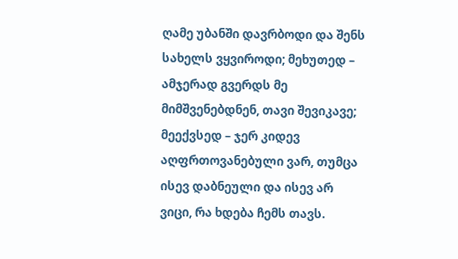ღამე უბანში დავრბოდი და შენს სახელს ვყვიროდი; მეხუთედ – ამჯერად გვერდს მე მიმშვენებდნენ, თავი შევიკავე; მეექვსედ – ჯერ კიდევ აღფრთოვანებული ვარ, თუმცა ისევ დაბნეული და ისევ არ ვიცი, რა ხდება ჩემს თავს.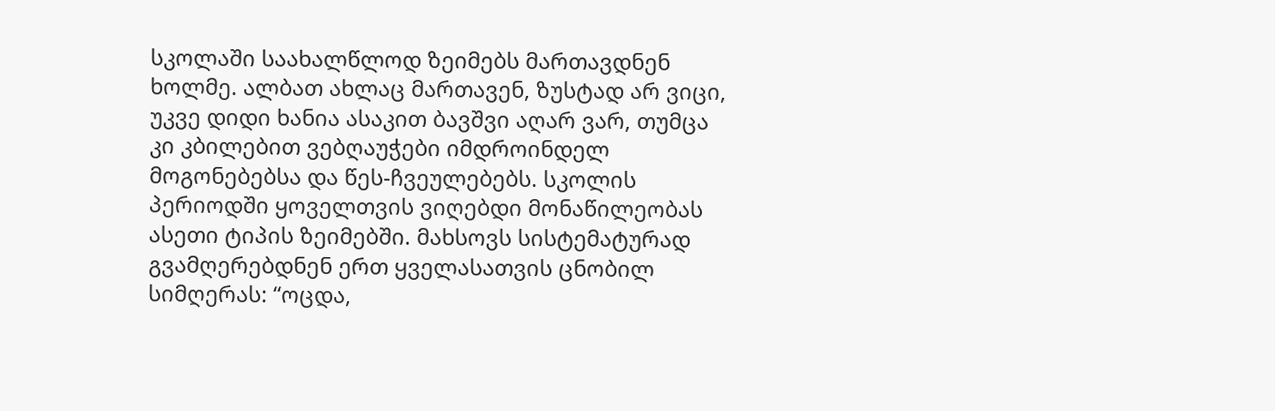სკოლაში საახალწლოდ ზეიმებს მართავდნენ ხოლმე. ალბათ ახლაც მართავენ, ზუსტად არ ვიცი, უკვე დიდი ხანია ასაკით ბავშვი აღარ ვარ, თუმცა კი კბილებით ვებღაუჭები იმდროინდელ მოგონებებსა და წეს-ჩვეულებებს. სკოლის პერიოდში ყოველთვის ვიღებდი მონაწილეობას ასეთი ტიპის ზეიმებში. მახსოვს სისტემატურად გვამღერებდნენ ერთ ყველასათვის ცნობილ სიმღერას: “ოცდა,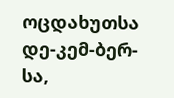ოცდახუთსა დე-კემ-ბერ-სა,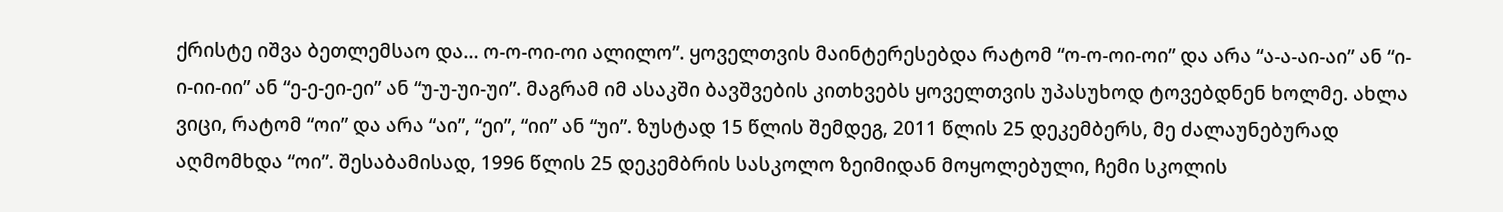ქრისტე იშვა ბეთლემსაო და… ო-ო-ოი-ოი ალილო”. ყოველთვის მაინტერესებდა რატომ “ო-ო-ოი-ოი” და არა “ა-ა-აი-აი” ან “ი-ი-იი-იი” ან “ე-ე-ეი-ეი” ან “უ-უ-უი-უი”. მაგრამ იმ ასაკში ბავშვების კითხვებს ყოველთვის უპასუხოდ ტოვებდნენ ხოლმე. ახლა ვიცი, რატომ “ოი” და არა “აი”, “ეი”, “იი” ან “უი”. ზუსტად 15 წლის შემდეგ, 2011 წლის 25 დეკემბერს, მე ძალაუნებურად აღმომხდა “ოი”. შესაბამისად, 1996 წლის 25 დეკემბრის სასკოლო ზეიმიდან მოყოლებული, ჩემი სკოლის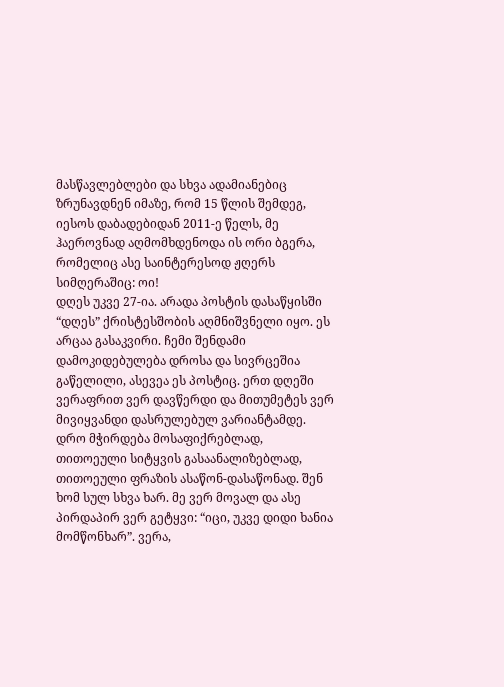მასწავლებლები და სხვა ადამიანებიც ზრუნავდნენ იმაზე, რომ 15 წლის შემდეგ, იესოს დაბადებიდან 2011-ე წელს, მე ჰაეროვნად აღმომხდენოდა ის ორი ბგერა, რომელიც ასე საინტერესოდ ჟღერს სიმღერაშიც: ოი!
დღეს უკვე 27-ია. არადა პოსტის დასაწყისში “დღეს” ქრისტესშობის აღმნიშვნელი იყო. ეს არცაა გასაკვირი. ჩემი შენდამი დამოკიდებულება დროსა და სივრცეშია გაწელილი, ასევეა ეს პოსტიც. ერთ დღეში ვერაფრით ვერ დავწერდი და მითუმეტეს ვერ მივიყვანდი დასრულებულ ვარიანტამდე. დრო მჭირდება მოსაფიქრებლად, თითოეული სიტყვის გასაანალიზებლად, თითოეული ფრაზის ასაწონ-დასაწონად. შენ ხომ სულ სხვა ხარ. მე ვერ მოვალ და ასე პირდაპირ ვერ გეტყვი: “იცი, უკვე დიდი ხანია მომწონხარ”. ვერა,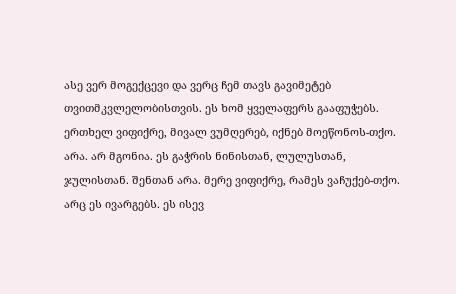ასე ვერ მოგექცევი და ვერც ჩემ თავს გავიმეტებ თვითმკვლელობისთვის. ეს ხომ ყველაფერს გააფუჭებს. ერთხელ ვიფიქრე, მივალ ვუმღერებ, იქნებ მოეწონოს-თქო. არა. არ მგონია. ეს გაჭრის ნინისთან, ლულუსთან, ჯულისთან. შენთან არა. მერე ვიფიქრე, რამეს ვაჩუქებ-თქო. არც ეს ივარგებს. ეს ისევ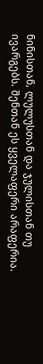ნინისთან, ლულუსთან და ჯულისთან თუ ივარგებს. შენთან ეს ყველაფერი არაფერია.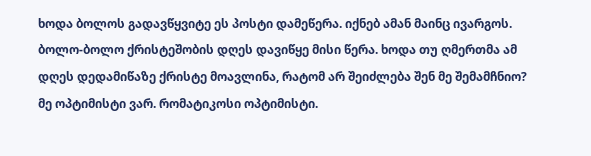ხოდა ბოლოს გადავწყვიტე ეს პოსტი დამეწერა. იქნებ ამან მაინც ივარგოს. ბოლო-ბოლო ქრისტეშობის დღეს დავიწყე მისი წერა. ხოდა თუ ღმერთმა ამ დღეს დედამიწაზე ქრისტე მოავლინა, რატომ არ შეიძლება შენ მე შემამჩნიო? მე ოპტიმისტი ვარ. რომატიკოსი ოპტიმისტი.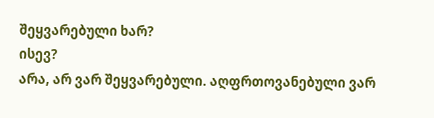შეყვარებული ხარ?
ისევ?
არა, არ ვარ შეყვარებული. აღფრთოვანებული ვარ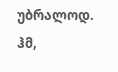უბრალოდ.
ჰმ,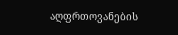აღფრთოვანების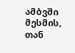ამბვში მესმის, თან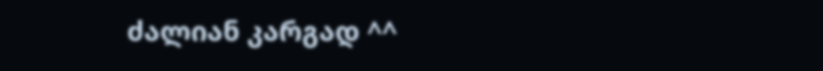ძალიან კარგად ^^